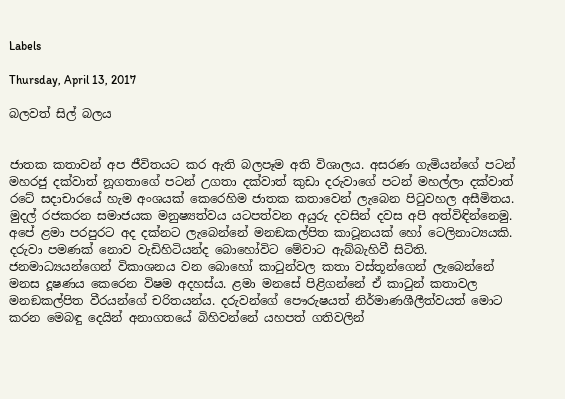Labels

Thursday, April 13, 2017

බලවත් සිල් බලය


ජාතක කතාවන් අප ජීවිතයට කර ඇති බලපෑම අති විශාලය. අසරණ ගැමියන්ගේ පටන් මහරජු දක්වාත් නූගතාගේ පටන් උගතා දක්වාත් කුඩා දරුවාගේ පටන් මහල්ලා දක්වාත් රටේ සදාචාරයේ හැම අංශයක් කෙරෙහිම ජාතක කතාවෙන් ලැබෙන පිටුවහල අසීමිතය. මුදල් රජකරන සමාජයක මනුෂ්‍යත්වය යටපත්වන අයුරු දවසින් දවස අපි අත්විඳින්නෙමු.
අපේ ළමා පරපුරට අද දක්නට ලැබෙන්නේ මනඞකල්පිත කාටූනයක් හෝ ටෙලිනාට්‍යයකි. දරුවා පමණක් නොව වැඩිහිටියන්ද බොහෝවිට මේවාට ඇබ්බැහිවී සිටිති. ජනමාධ්‍යයන්ගෙන් විකාශනය වන බොහෝ කාටුන්වල කතා වස්තූන්ගෙන් ලැබෙන්නේ මනස දූෂණය කෙරෙන විෂම අදහස්ය. ළමා මනසේ පිළිගන්නේ ඒ කාටුන් කතාවල මනඞකල්පිත වීරයන්ගේ චරිතයන්ය. දරුවන්ගේ පෞරුෂයත් නිර්මාණශීලීත්වයත් මොට කරන මෙබඳු දෙයින් අනාගතයේ බිහිවන්නේ යහපත් ගතිවලින්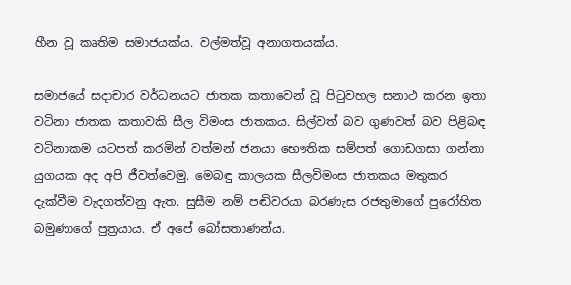හීන වූ කෘතිම සමාජයක්ය. වල්මත්වූ අනාගතයක්ය.

සමාජයේ සදාචාර වර්ධනයට ජාතක කතාවෙන් වූ පිටුවහල සනාථ කරන ඉතා වටිනා ජාතක කතාවකි සීල විමංස ජාතකය. සිල්වත් බව ගුණවත් බව පිළිබඳ වටිනාකම යටපත් කරමින් වත්මන් ජනයා භෞතික සම්පත් ගොඩගසා ගන්නා යුගයක අද අපි ජීවත්වෙමු. මෙබඳු කාලයක සීලවිමංස ජාතකය මතුකර දැක්වීම වැදගත්වනු ඇත. සුසීම නම් පඬිවරයා බරණැස රජතුමාගේ පුරෝහිත බමුණාගේ පුත්‍රයාය. ඒ අපේ බෝසතාණන්ය.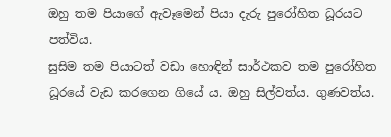ඔහු තම පියාගේ ඇවෑමෙන් පියා දැරු පුරෝහිත ධූරයට පත්විය.
සුසිම තම පියාටත් වඩා හොඳින් සාර්ථකව තම පුරෝහිත ධූරයේ වැඩ කරගෙන ගියේ ය. ඔහු සිල්වත්ය. ගුණවත්ය.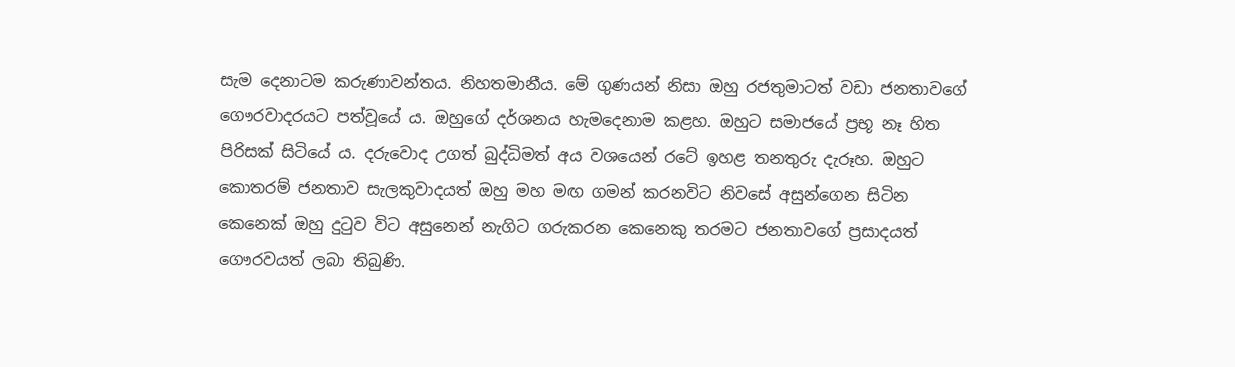සැම දෙනාටම කරුණාවන්තය. නිහතමානීය. මේ ගුණයන් නිසා ඔහු රජතුමාටත් වඩා ජනතාවගේ ගෞරවාදරයට පත්වූයේ ය. ඔහුගේ දර්ශනය හැමදෙනාම කළහ. ඔහුට සමාජයේ ප්‍රභූ නෑ හිත පිරිසක් සිටියේ ය. දරුවොද උගත් බුද්ධිමත් අය වශයෙන් රටේ ඉහළ තනතුරු දැරූහ. ඔහුට කොතරම් ජනතාව සැලකුවාදයත් ඔහු මහ මඟ ගමන් කරනවිට නිවසේ අසුන්ගෙන සිටින කෙනෙක් ඔහු දුටුව විට අසුනෙන් නැගිට ගරුකරන කෙනෙකු තරමට ජනතාවගේ ප්‍රසාදයත් ගෞරවයත් ලබා තිබුණි.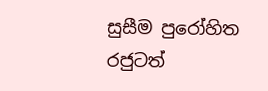සුසීම පුරෝහිත රජුටත්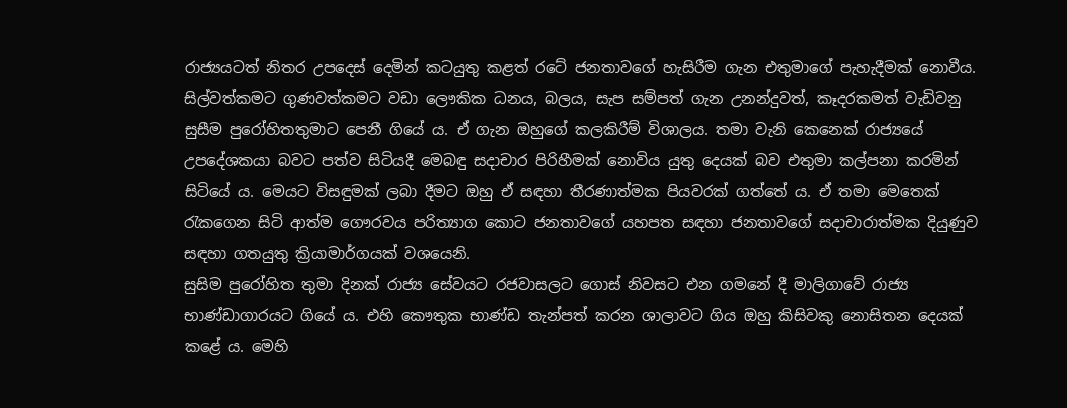රාජ්‍යයටත් නිතර උපදෙස් දෙමින් කටයුතු කළත් රටේ ජනතාවගේ හැසිරීම ගැන එතුමාගේ පැහැදීමක් නොවීය. සිල්වත්කමට ගුණවත්කමට වඩා ලෞකික ධනය, බලය, සැප සම්පත් ගැන උනන්දුවත්, කෑදරකමත් වැඩිවනු සුසීම පුරෝහිතතුමාට පෙනී ගියේ ය. ඒ ගැන ඔහුගේ කලකිරීම් විශාලය. තමා වැනි කෙනෙක් රාජ්‍යයේ උපදේශකයා බවට පත්ව සිටියදී මෙබඳු සදාචාර පිරිහීමක් නොවිය යුතු දෙයක් බව එතුමා කල්පනා කරමින් සිටියේ ය. මෙයට විසඳුමක් ලබා දීමට ඔහු ඒ සඳහා තීරණාත්මක පියවරක් ගත්තේ ය. ඒ තමා මෙතෙක් රැකගෙන සිටි ආත්ම ගෞරවය පරිත්‍යාග කොට ජනතාවගේ යහපත සඳහා ජනතාවගේ සදාචාරාත්මක දියුණුව සඳහා ගතයුතු ක්‍රියාමාර්ගයක් වශයෙනි.
සුසිම පුරෝහිත තුමා දිනක් රාජ්‍ය සේවයට රජවාසලට ගොස් නිවසට එන ගමනේ දී මාලිගාවේ රාජ්‍ය භාණ්ඩාගාරයට ගියේ ය. එහි කෞතුක භාණ්ඩ තැන්පත් කරන ශාලාවට ගිය ඔහු කිසිවකු නොසිතන දෙයක් කළේ ය. මෙහි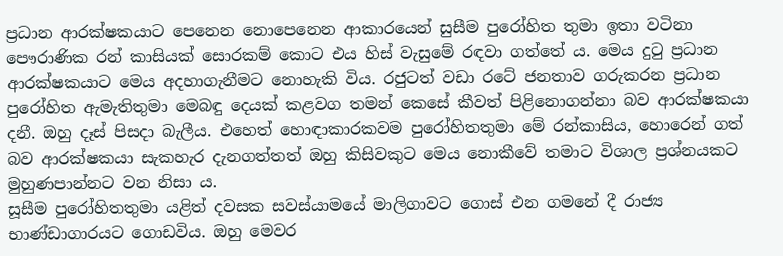ප්‍රධාන ආරක්ෂකයාට පෙනෙන නොපෙනෙන ආකාරයෙන් සුසීම පුරෝහිත තුමා ඉතා වටිනා පෞරාණික රන් කාසියක් සොරකම් කොට එය හිස් වැසුමේ රඳවා ගත්තේ ය. මෙය දුටු ප්‍රධාන ආරක්ෂකයාට මෙය අදහාගැනීමට නොහැකි විය. රජුටත් වඩා රටේ ජනතාව ගරුකරන ප්‍රධාන පුරෝහිත ඇමැතිතුමා මෙබඳු දෙයක් කළවග තමන් කෙසේ කීවත් පිළිනොගන්නා බව ආරක්ෂකයා දනී. ඔහු දෑස් පිසදා බැලීය. එහෙත් හොඳාකාරකවම පුරෝහිතතුමා මේ රන්කාසිය, හොරෙන් ගත් බව ආරක්ෂකයා සැකහැර දැනගත්තත් ඔහු කිසිවකුට මෙය නොකීවේ තමාට විශාල ප්‍රශ්නයකට මුහුණපාන්නට වන නිසා ය.
සූසීම පුරෝහිතතුමා යළිත් දවසක සවස්යාමයේ මාලිගාවට ගොස් එන ගමනේ දී රාජ්‍ය භාණ්ඩාගාරයට ගොඩවිය. ඔහු මෙවර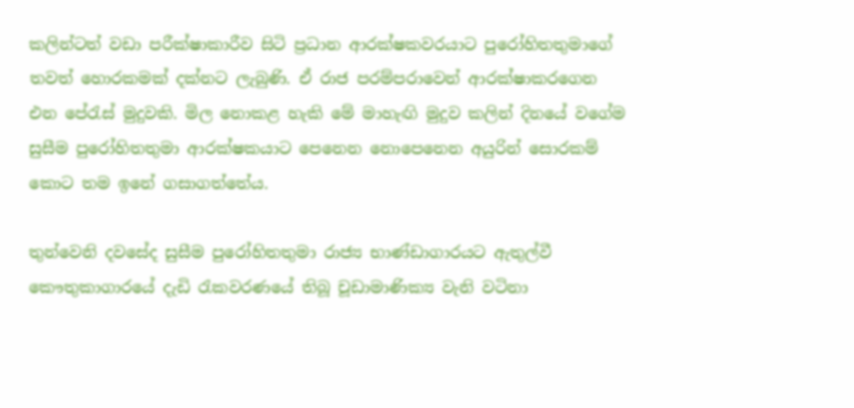කලින්ටත් වඩා පරීක්ෂාකාරීව සිටි ප්‍රධාන ආරක්ෂකවරයාට පුරෝහිතතුමාගේ තවත් හොරකමක් දක්නට ලැබුණි. ඒ රාජ පරම්පරාවෙන් ආරක්ෂාකරගෙන එන පේරැස් මුදුවකි. මිල නොකළ හැකි මේ මාහැඟි මුදුව කලින් දිනයේ වගේම සුසීම පුරෝහිතතුමා ආරක්ෂකයාට පෙනෙන නොපෙනෙන අයුරින් සොරකම් කොට තම ඉනේ ගසාගත්තේය.

තුන්වෙනි දවසේද සුසීම පුරෝහිතතුමා රාජ්‍ය භාණ්ඩාගාරයට ඇතුල්වී කෞතුකාගාරයේ දැඩි රැකවරණයේ තිබූ චූඩාමාණික්‍ය වැනි වටිනා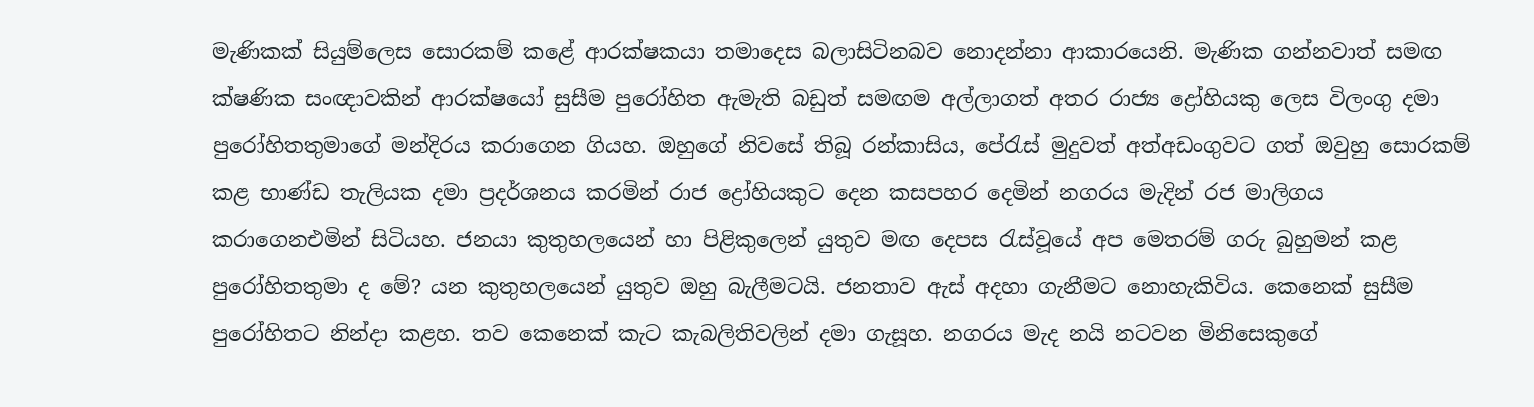මැණිකක් සියුම්ලෙස සොරකම් කළේ ආරක්ෂකයා තමාදෙස බලාසිටිනබව නොදන්නා ආකාරයෙනි. මැණික ගන්නවාත් සමඟ ක්ෂණික සංඥාවකින් ආරක්ෂයෝ සුසීම පුරෝහිත ඇමැති බඩුත් සමඟම අල්ලාගත් අතර රාජ්‍ය ද්‍රෝහියකු ලෙස විලංගු දමා පුරෝහිතතුමාගේ මන්දිරය කරාගෙන ගියහ. ඔහුගේ නිවසේ තිබූ රන්කාසිය, පේරැස් මුදුවත් අත්අඩංගුවට ගත් ඔවුහු සොරකම් කළ භාණ්ඩ තැලියක දමා ප්‍රදර්ශනය කරමින් රාජ ද්‍රෝහියකුට දෙන කසපහර දෙමින් නගරය මැදින් රජ මාලිගය කරාගෙනඑමින් සිටියහ. ජනයා කුතුහලයෙන් හා පිළිකුලෙන් යුතුව මඟ දෙපස රැස්වූයේ අප මෙතරම් ගරු බුහුමන් කළ පුරෝහිතතුමා ද මේ? යන කුතුහලයෙන් යුතුව ඔහු බැලීමටයි. ජනතාව ඇස් අදහා ගැනීමට නොහැකිවිය. කෙනෙක් සුසීම පුරෝහිතට නින්දා කළහ. තව කෙනෙක් කැට කැබලිතිවලින් දමා ගැසූහ. නගරය මැද නයි නටවන මිනිසෙකුගේ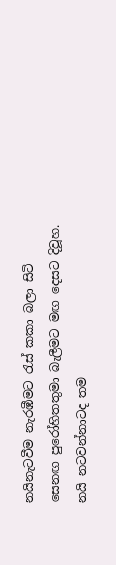නයිනැටවීම නැරඹීමට රැස් කකා බලා සිටි සෙනඟ පුරෝහිතතුමා බැලීමට මඟ දෙසට දිවූහ. නයි නටවන්නාටද තම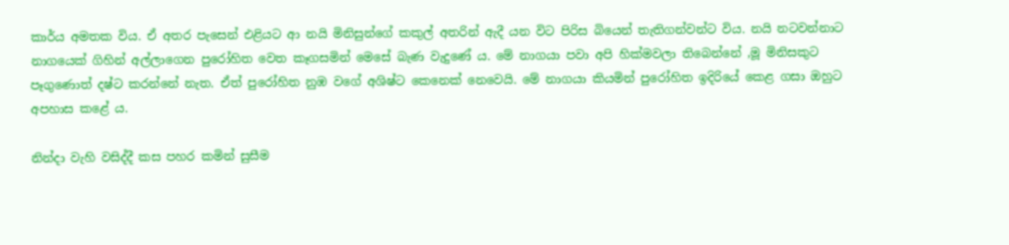කාර්ය අමතක විය. ඒ අතර පැසෙන් එළියට ආ නයි මිනිසුන්ගේ කකුල් අතරින් ඇදී යන විට පිරිස බියෙන් තැතිගන්වන්ට විය. නයි නටවන්නාට නාගයෙක් ගිහින් අල්ලාගෙන පුරෝහිත වෙත කෑගසමින් මෙසේ බැණ වැදුණේ ය. මේ නාගයා පවා අපි හික්මවලා තිබෙන්නේ ,මූ මිනිසකුට පෑගුණොත් දෂ්ට කරන්නේ නැත. ඒත් පුරෝහිත නුඹ වගේ අශිෂ්ට කෙනෙක් නෙවෙයි. මේ නාගයා කියමින් පුරෝහිත ඉදිරියේ කෙළ ගසා ඔහුට අපහාස කළේ ය.

නින්දා වැහි වසිද්දී කස පහර කමින් සුසීම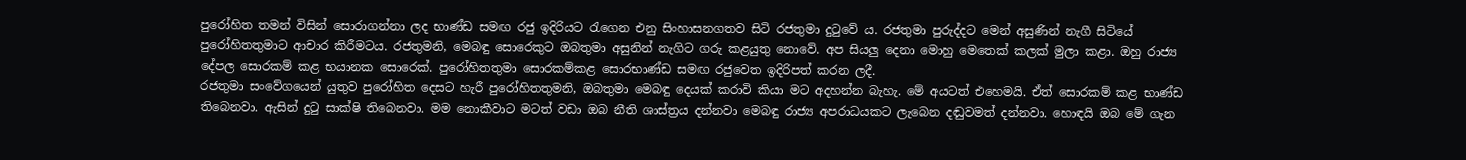පුරෝහිත තමන් විසින් සොරාගන්නා ලද භාණ්ඩ සමඟ රජු ඉදිරියට රැගෙන එනු සිංහාසනගතව සිටි රජතුමා දුටුවේ ය. රජතුමා පුරුද්දට මෙන් අසුණින් නැගී සිටියේ පුරෝහිතතුමාට ආචාර කිරීමටය. රජතුමනි, මෙබඳු සොරෙකුට ඔබතුමා අසුනින් නැගිට ගරු කළයුතු නොවේ. අප සියලු දෙනා මොහු මෙතෙක් කලක් මුලා කළා. ඔහු රාජ්‍ය දේපල සොරකම් කළ භයානක සොරෙක්. පුරෝහිතතුමා සොරකම්කළ සොරභාණ්ඩ සමඟ රජුවෙත ඉදිරිපත් කරන ලදී.
රජතුමා සංවේගයෙන් යුතුව පුරෝහිත දෙසට හැරී පුරෝහිතතුමනි, ඔබතුමා මෙබඳු දෙයක් කරාවි කියා මට අදහන්න බැහැ. මේ අයටත් එහෙමයි. ඒත් සොරකම් කළ භාණ්ඩ තිබෙනවා. ඇසින් දුටු සාක්ෂි තිබෙනවා. මම නොකීවාට මටත් වඩා ඔබ නීති ශාස්ත්‍රය දන්නවා මෙබඳු රාජ්‍ය අපරාධයකට ලැබෙන දඬුවමත් දන්නවා. හොඳයි ඔබ මේ ගැන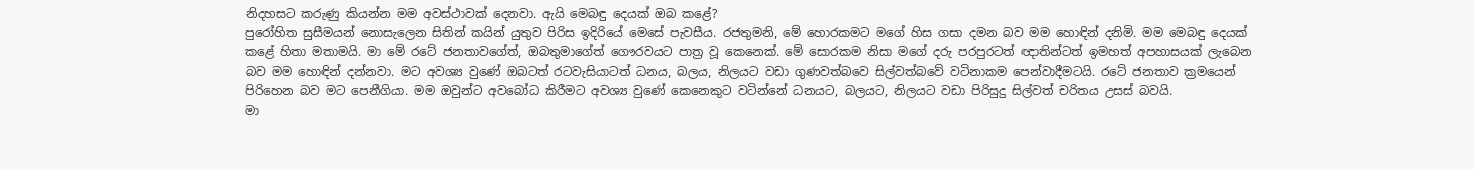නිදහසට කරුණු කියන්න මම අවස්ථාවක් දෙනවා. ඇයි මෙබඳු දෙයක් ඔබ කළේ?
පුරෝහිත සුසීමයන් නොසැලෙන සිතින් කයින් යුතුව පිරිස ඉදිරියේ මෙසේ පැවසීය. රජතුමනි, මේ හොරකමට මගේ හිස ගසා දමන බව මම හොඳින් දනිමි. මම මෙබඳු දෙයක් කළේ හිතා මතාමයි. මා මේ රටේ ජනතාවගේත්, ඔබතුමාගේත් ගෞරවයට පාත්‍ර වූ කෙනෙක්. මේ සොරකම නිසා මගේ දරු පරපුරටත් ඥාතින්ටත් ඉමහත් අපහාසයක් ලැබෙන බව මම හොඳින් දන්නවා. මට අවශ්‍ය වුණේ ඔබටත් රටවැසියාටත් ධනය, බලය, නිලයට වඩා ගුණවත්බවෙ සිල්වත්බවේ වටිනාකම පෙන්වාදීමටයි. රටේ ජනතාව ක්‍රමයෙන් පිරිහෙන බව මට පෙනීගියා. මම ඔවුන්ට අවබෝධ කිරීමට අවශ්‍ය වුණේ කෙනෙකුට වටින්නේ ධනයට, බලයට, නිලයට වඩා පිරිසුදු සිල්වත් චරිතය උසස් බවයි.
මා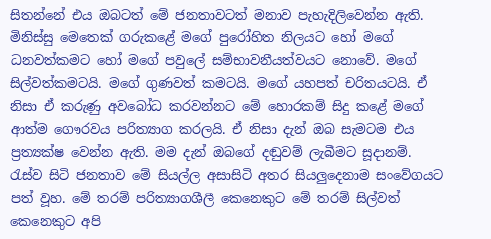සිතන්නේ එය ඔබටත් මේ ජනතාවටත් මනාව පැහැදිලිවෙන්න ඇති. මිනිස්සු මෙතෙක් ගරුකළේ මගේ පුරෝහිත නිලයට හෝ මගේ ධනවත්කමට හෝ මගේ පවුලේ සම්භාවනීයත්වයට නොවේ. මගේ සිල්වත්කමටයි. මගේ ගුණවත් කමටයි. මගේ යහපත් චරිතයටයි. ඒ නිසා ඒ කරුණු අවබෝධ කරවන්නට මේ හොරකම් සිදු කළේ මගේ ආත්ම ගෞරවය පරිත්‍යාග කරලයි. ඒ නිසා දැන් ඔබ සැමටම එය ප්‍රත්‍යක්ෂ වෙන්න ඇති. මම දැන් ඔබගේ දඬුවම් ලැබීමට සූදානම්.
රැස්ව සිටි ජනතාව මේ සියල්ල අසාසිටි අතර සියලුදෙනාම සංවේගයට පත් වූහ. මේ තරම් පරිත්‍යාගශීලී කෙනෙකුට මේ තරම් සිල්වත් කෙනෙකුට අපි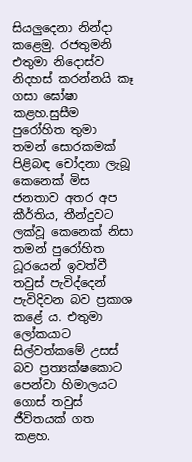සියලුදෙනා නින්දා කළෙමු. රජතුමනි එතුමා නිදොස්ව නිදහස් කරන්නයි කෑ ගසා ඝෝෂා කළහ.සුසීම පුරෝහිත තුමා තමන් සොරකමක් පිළිබඳ චෝදනා ලැබූ කෙනෙක් මිස ජනතාව අතර අප කීර්තිය, තීන්දුවට ලක්වූ කෙනෙක් නිසා තමන් පුරෝහිත ධූරයෙන් ඉවත්වී තවුස් පැවිද්දෙන් පැවිදිවන බව ප්‍රකාශ කළේ ය. එතුමා ලෝකයාට සිල්වත්කමේ උසස් බව ප්‍රත්‍යක්ෂකොට පෙන්වා හිමාලයට ගොස් තවුස් ජීවිතයක් ගත කළහ.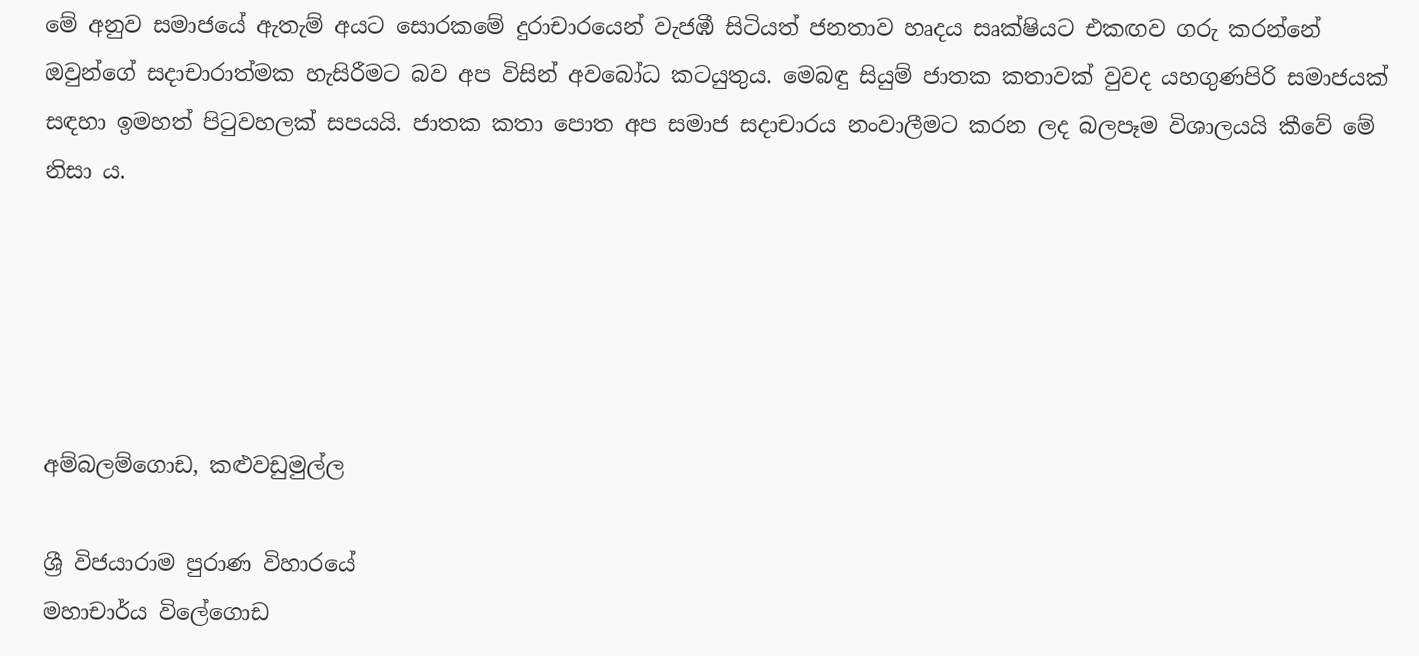මේ අනුව සමාජයේ ඇතැම් අයට සොරකමේ දුරාචාරයෙන් වැජඹී සිටියත් ජනතාව හෘදය සෘක්ෂියට එකඟව ගරු කරන්නේ ඔවුන්ගේ සදාචාරාත්මක හැසිරීමට බව අප විසින් අවබෝධ කටයුතුය. මෙබඳු සියුම් ජාතක කතාවක් වුවද යහගුණපිරි සමාජයක් සඳහා ඉමහත් පිටුවහලක් සපයයි. ජාතක කතා පොත අප සමාජ සදාචාරය නංවාලීමට කරන ලද බලපෑම විශාලයයි කීවේ මේ නිසා ය.





අම්බලම්ගොඩ, කළුවඩුමුල්ල

ශ්‍රී විජයාරාම පුරාණ විහාරයේ
මහාචාර්ය විලේගොඩ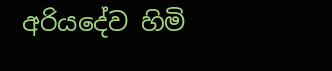අරියදේව හිමි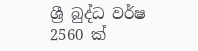ශ්‍රී බුද්ධ වර්ෂ 2560 ක්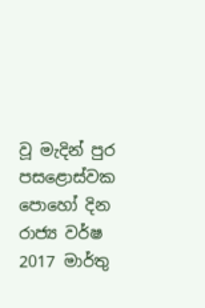වූ ‍මැදින් පුර පසළොස්වක පොහෝ දින රාජ්‍ය වර්ෂ 2017 මාර්තු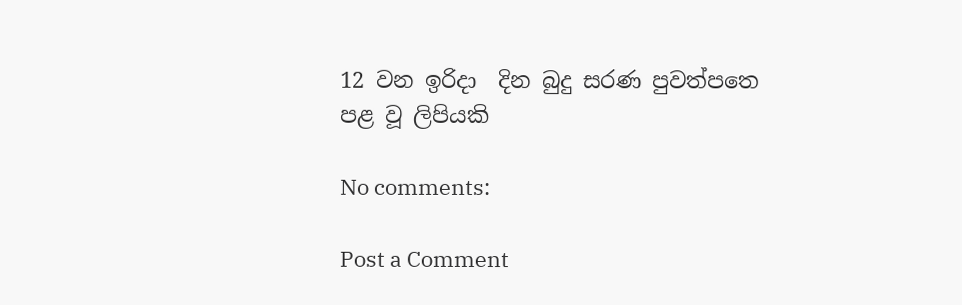12 වන ඉරිදා  දින බුදු සරණ පුවත්පත‍ෙ පළ වූ ලිපියකි

No comments:

Post a Comment